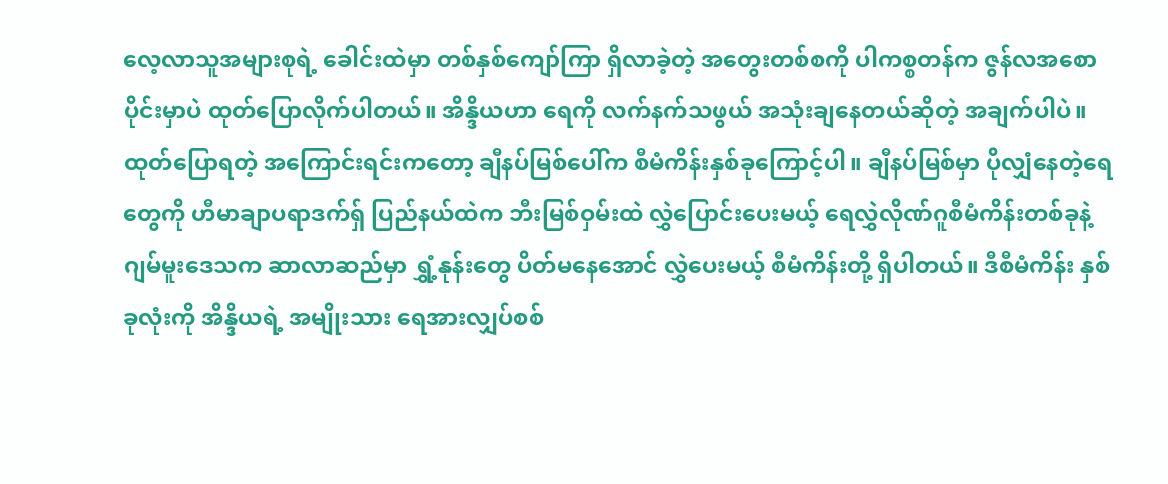လေ့လာသူအများစုရဲ့ ခေါင်းထဲမှာ တစ်နှစ်ကျော်ကြာ ရှိလာခဲ့တဲ့ အတွေးတစ်စကို ပါကစ္စတန်က ဇွန်လအစောပိုင်းမှာပဲ ထုတ်ပြောလိုက်ပါတယ်။ အိန္ဒိယဟာ ရေကို လက်နက်သဖွယ် အသုံးချနေတယ်ဆိုတဲ့ အချက်ပါပဲ။
ထုတ်ပြောရတဲ့ အကြောင်းရင်းကတော့ ချီနပ်မြစ်ပေါ်က စီမံကိန်းနှစ်ခုကြောင့်ပါ။ ချီနပ်မြစ်မှာ ပိုလျှံနေတဲ့ရေတွေကို ဟီမာချာပရာဒက်ရှ် ပြည်နယ်ထဲက ဘီးမြစ်ဝှမ်းထဲ လွှဲပြောင်းပေးမယ့် ရေလွှဲလိုဏ်ဂူစီမံကိန်းတစ်ခုနဲ့ ဂျမ်မူးဒေသက ဆာလာဆည်မှာ ရွှံ့နုန်းတွေ ပိတ်မနေအောင် လွှဲပေးမယ့် စီမံကိန်းတို့ ရှိပါတယ်။ ဒီစီမံကိန်း နှစ်ခုလုံးကို အိန္ဒိယရဲ့ အမျိုးသား ရေအားလျှပ်စစ်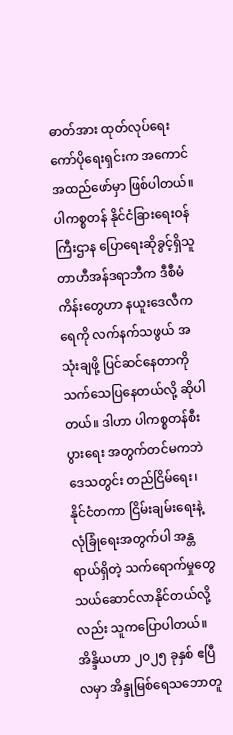ဓာတ်အား ထုတ်လုပ်ရေး ကော်ပိုရေးရှင်းက အကောင်အထည်ဖော်မှာ ဖြစ်ပါတယ်။
ပါကစ္စတန် နိုင်ငံခြားရေးဝန်ကြီးဌာန ပြောရေးဆိုခွင့်ရှိသူ တာဟီအန်ဒရာဘီက ဒီစီမံကိန်းတွေဟာ နယူးဒေလီက ရေကို လက်နက်သဖွယ် အသုံးချဖို့ ပြင်ဆင်နေတာကို သက်သေပြနေတယ်လို့ ဆိုပါတယ်။ ဒါဟာ ပါကစ္စတန်စီးပွားရေး အတွက်တင်မကဘဲ ဒေသတွင်း တည်ငြိမ်ရေး၊ နိုင်ငံတကာ ငြိမ်းချမ်းရေးနဲ့ လုံခြုံရေးအတွက်ပါ အန္တရာယ်ရှိတဲ့ သက်ရောက်မှုတွေ သယ်ဆောင်လာနိုင်တယ်လို့လည်း သူကပြောပါတယ်။
အိန္ဒိယဟာ ၂၀၂၅ ခုနှစ် ဧပြီလမှာ အိန္ဒုမြစ်ရေသဘောတူ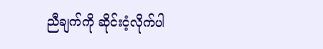ညီချက်ကို ဆိုင်းငံ့လိုက်ပါ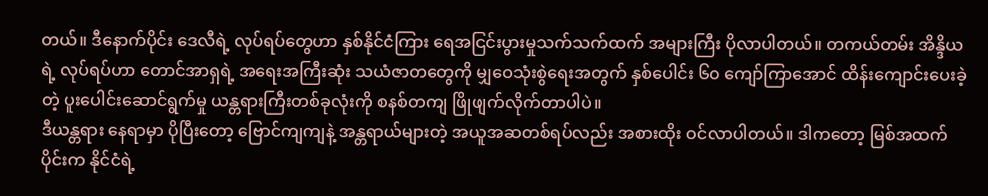တယ်။ ဒီနောက်ပိုင်း ဒေလီရဲ့ လုပ်ရပ်တွေဟာ နှစ်နိုင်ငံကြား ရေအငြင်းပွားမှုသက်သက်ထက် အများကြီး ပိုလာပါတယ်။ တကယ်တမ်း အိန္ဒိယရဲ့ လုပ်ရပ်ဟာ တောင်အာရှရဲ့ အရေးအကြီးဆုံး သယံဇာတတွေကို မျှဝေသုံးစွဲရေးအတွက် နှစ်ပေါင်း ၆၀ ကျော်ကြာအောင် ထိန်းကျောင်းပေးခဲ့တဲ့ ပူးပေါင်းဆောင်ရွက်မှု ယန္တရားကြီးတစ်ခုလုံးကို စနစ်တကျ ဖြိုဖျက်လိုက်တာပါပဲ။
ဒီယန္တရား နေရာမှာ ပိုပြီးတော့ ဗြောင်ကျကျနဲ့ အန္တရာယ်များတဲ့ အယူအဆတစ်ရပ်လည်း အစားထိုး ဝင်လာပါတယ်။ ဒါကတော့ မြစ်အထက်ပိုင်းက နိုင်ငံရဲ့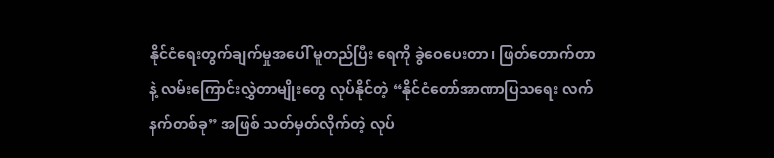နိုင်ငံရေးတွက်ချက်မှုအပေါ် မူတည်ပြီး ရေကို ခွဲဝေပေးတာ၊ ဖြတ်တောက်တာနဲ့ လမ်းကြောင်းလွှဲတာမျိုးတွေ လုပ်နိုင်တဲ့ “နိုင်ငံတော်အာဏာပြသရေး လက်နက်တစ်ခု” အဖြစ် သတ်မှတ်လိုက်တဲ့ လုပ်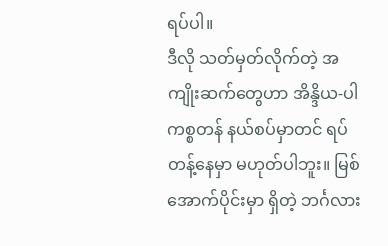ရပ်ပါ။
ဒီလို သတ်မှတ်လိုက်တဲ့ အကျိုးဆက်တွေဟာ အိန္ဒိယ-ပါကစ္စတန် နယ်စပ်မှာတင် ရပ်တန့်နေမှာ မဟုတ်ပါဘူး။ မြစ်အောက်ပိုင်းမှာ ရှိတဲ့ ဘင်္ဂလား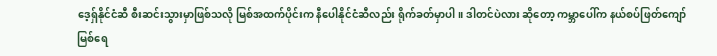ဒေ့ရှ်နိုင်ငံဆီ စီးဆင်းသွားမှာဖြစ်သလို မြစ်အထက်ပိုင်းက နီပေါနိုင်ငံဆီလည်း ရိုက်ခတ်မှာပါ။ ဒါတင်ပဲလား ဆိုတော့ ကမ္ဘာပေါ်က နယ်စပ်ဖြတ်ကျော် မြစ်ရေ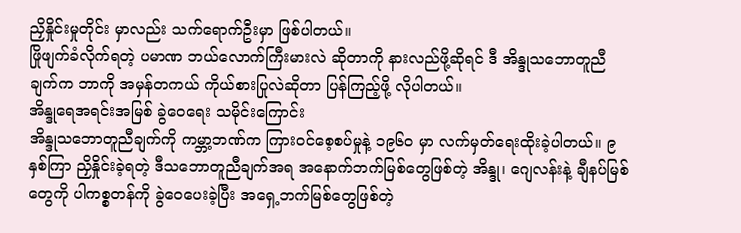ညှိနှိုင်းမှုတိုင်း မှာလည်း သက်ရောက်ဦးမှာ ဖြစ်ပါတယ်။
ဖြိုဖျက်ခံလိုက်ရတဲ့ ပမာဏ ဘယ်လောက်ကြီးမားလဲ ဆိုတာကို နားလည်ဖို့ဆိုရင် ဒီ အိန္ဒုသဘောတူညီချက်က ဘာကို အမှန်တကယ် ကိုယ်စားပြုလဲဆိုတာ ပြန်ကြည့်ဖို့ လိုပါတယ်။
အိန္ဒုရေအရင်းအမြစ် ခွဲဝေရေး သမိုင်းကြောင်း
အိန္ဒုသဘောတူညီချက်ကို ကမ္ဘာ့ဘဏ်က ကြားဝင်စေ့စပ်မှုနဲ့ ၁၉၆၀ မှာ လက်မှတ်ရေးထိုးခဲ့ပါတယ်။ ၉ နှစ်ကြာ ညှိနှိုင်းခဲ့ရတဲ့ ဒီသဘောတူညီချက်အရ အနောက်ဘက်မြစ်တွေဖြစ်တဲ့ အိန္ဒု၊ ဂျေလန်းနဲ့ ချီနပ်မြစ်တွေကို ပါကစ္စတန်ကို ခွဲဝေပေးခဲ့ပြီး အရှေ့ဘက်မြစ်တွေဖြစ်တဲ့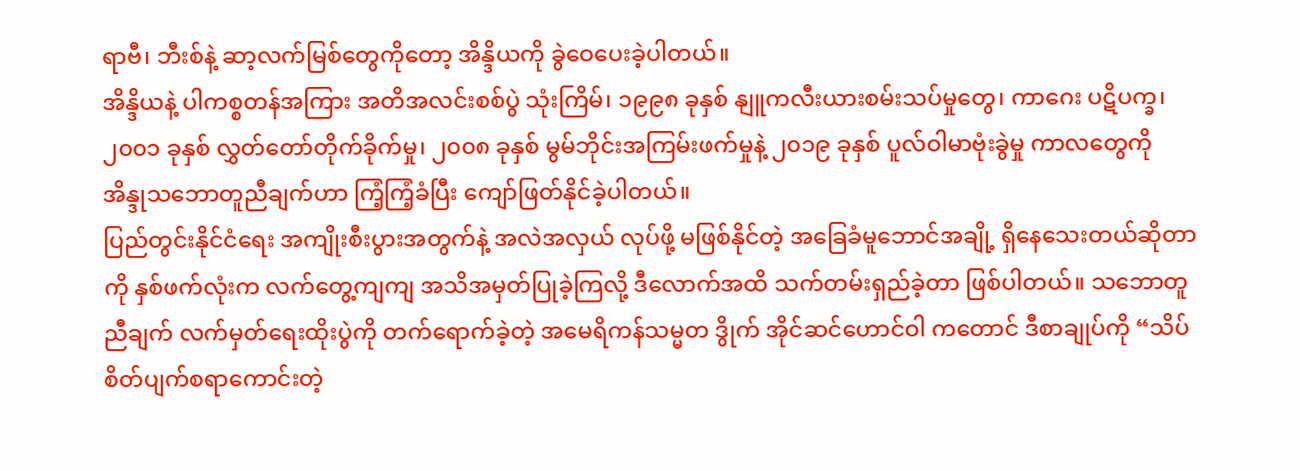ရာဗီ၊ ဘီးစ်နဲ့ ဆာ့လက်မြစ်တွေကိုတော့ အိန္ဒိယကို ခွဲဝေပေးခဲ့ပါတယ်။
အိန္ဒိယနဲ့ ပါကစ္စတန်အကြား အတိအလင်းစစ်ပွဲ သုံးကြိမ်၊ ၁၉၉၈ ခုနှစ် နျူကလီးယားစမ်းသပ်မှုတွေ၊ ကာဂေး ပဋိပက္ခ၊ ၂၀၀၁ ခုနှစ် လွှတ်တော်တိုက်ခိုက်မှု၊ ၂၀၀၈ ခုနှစ် မွမ်ဘိုင်းအကြမ်းဖက်မှုနဲ့ ၂၀၁၉ ခုနှစ် ပူလ်ဝါမာဗုံးခွဲမှု ကာလတွေကို အိန္ဒုသဘောတူညီချက်ဟာ ကြံ့ကြံ့ခံပြီး ကျော်ဖြတ်နိုင်ခဲ့ပါတယ်။
ပြည်တွင်းနိုင်ငံရေး အကျိုးစီးပွားအတွက်နဲ့ အလဲအလှယ် လုပ်ဖို့ မဖြစ်နိုင်တဲ့ အခြေခံမူဘောင်အချို့ ရှိနေသေးတယ်ဆိုတာကို နှစ်ဖက်လုံးက လက်တွေ့ကျကျ အသိအမှတ်ပြုခဲ့ကြလို့ ဒီလောက်အထိ သက်တမ်းရှည်ခဲ့တာ ဖြစ်ပါတယ်။ သဘောတူညီချက် လက်မှတ်ရေးထိုးပွဲကို တက်ရောက်ခဲ့တဲ့ အမေရိကန်သမ္မတ ဒွိုက် အိုင်ဆင်ဟောင်ဝါ ကတောင် ဒီစာချုပ်ကို “သိပ်စိတ်ပျက်စရာကောင်းတဲ့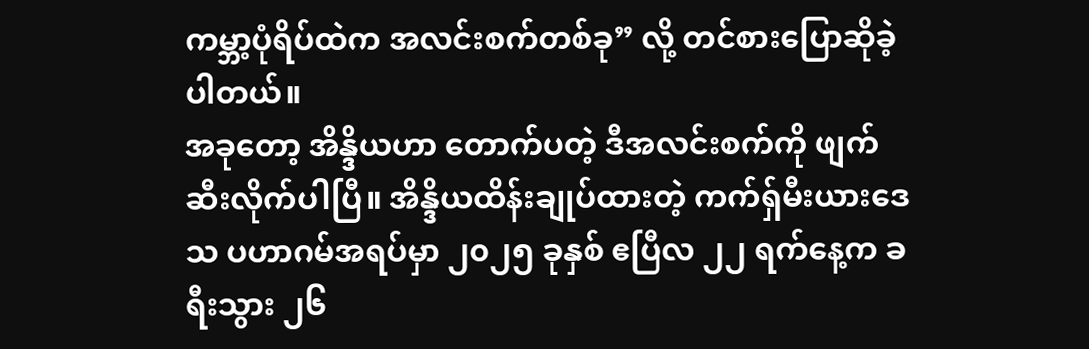ကမ္ဘာ့ပုံရိပ်ထဲက အလင်းစက်တစ်ခု” လို့ တင်စားပြောဆိုခဲ့ပါတယ်။
အခုတော့ အိန္ဒိယဟာ တောက်ပတဲ့ ဒီအလင်းစက်ကို ဖျက်ဆီးလိုက်ပါပြီ။ အိန္ဒိယထိန်းချုပ်ထားတဲ့ ကက်ရှ်မီးယားဒေသ ပဟာဂမ်အရပ်မှာ ၂၀၂၅ ခုနှစ် ဧပြီလ ၂၂ ရက်နေ့က ခရီးသွား ၂၆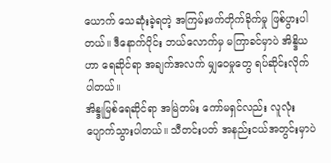ယောက် သေဆုံးခဲ့ရတဲ့ အကြမ်းဖက်တိုက်ခိုက်မှု ဖြစ်ပွားပါတယ်။ ဒီနောက်ပိုင်း ဘယ်လောက်မှ မကြာခင်မှာပဲ အိန္ဒိယဟာ ရေဆိုင်ရာ အချက်အလက် မျှဝေမှုတွေ ရပ်ဆိုင်းလိုက်ပါတယ်။
အိန္ဒုမြစ်ရေဆိုင်ရာ အမြဲတမ်း ကော်မရှင်လည်း လူလုံးပျောက်သွားပါတယ်။ သီတင်းပတ် အနည်းငယ်အတွင်းမှာပဲ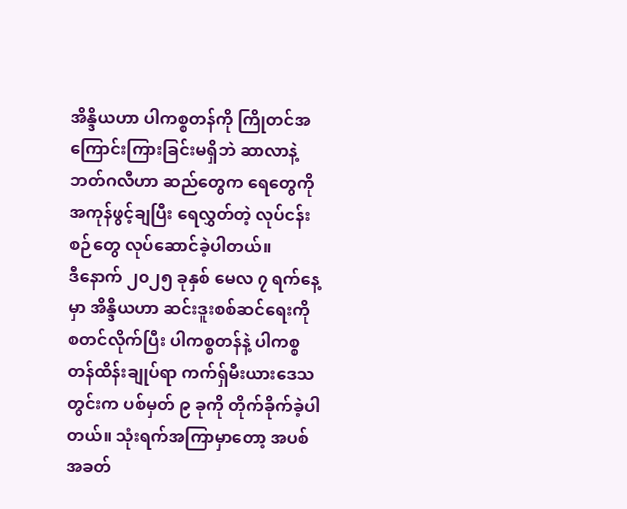အိန္ဒိယဟာ ပါကစ္စတန်ကို ကြိုတင်အကြောင်းကြားခြင်းမရှိဘဲ ဆာလာနဲ့ ဘတ်ဂလီဟာ ဆည်တွေက ရေတွေကို အကုန်ဖွင့်ချပြီး ရေလွှတ်တဲ့ လုပ်ငန်းစဉ်တွေ လုပ်ဆောင်ခဲ့ပါတယ်။
ဒီနောက် ၂၀၂၅ ခုနှစ် မေလ ၇ ရက်နေ့မှာ အိန္ဒိယဟာ ဆင်းဒူးစစ်ဆင်ရေးကို စတင်လိုက်ပြီး ပါကစ္စတန်နဲ့ ပါကစ္စတန်ထိန်းချုပ်ရာ ကက်ရှ်မီးယားဒေသတွင်းက ပစ်မှတ် ၉ ခုကို တိုက်ခိုက်ခဲ့ပါတယ်။ သုံးရက်အကြာမှာတော့ အပစ်အခတ်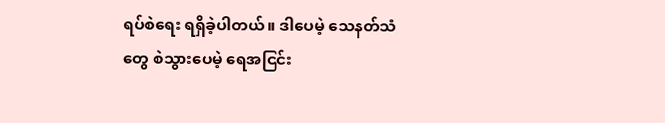ရပ်စဲရေး ရရှိခဲ့ပါတယ်။ ဒါပေမဲ့ သေနတ်သံတွေ စဲသွားပေမဲ့ ရေအငြင်း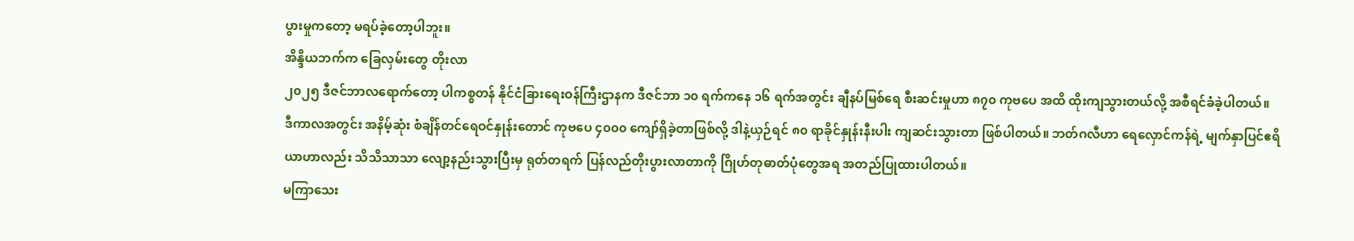ပွားမှုကတော့ မရပ်ခဲ့တော့ပါဘူး။
အိန္ဒိယဘက်က ခြေလှမ်းတွေ တိုးလာ
၂၀၂၅ ဒီဇင်ဘာလရောက်တော့ ပါကစ္စတန် နိုင်ငံခြားရေးဝန်ကြီးဌာနက ဒီဇင်ဘာ ၁၀ ရက်ကနေ ၁၆ ရက်အတွင်း ချီနပ်မြစ်ရေ စီးဆင်းမှုဟာ ၈၇၀ ကုဗပေ အထိ ထိုးကျသွားတယ်လို့ အစီရင်ခံခဲ့ပါတယ်။
ဒီကာလအတွင်း အနိမ့်ဆုံး စံချိန်တင်ရေဝင်နှုန်းတောင် ကုဗပေ ၄၀၀၀ ကျော်ရှိခဲ့တာဖြစ်လို့ ဒါနဲ့ယှဉ်ရင် ၈၀ ရာခိုင်နှုန်းနီးပါး ကျဆင်းသွားတာ ဖြစ်ပါတယ်။ ဘတ်ဂလီဟာ ရေလှောင်ကန်ရဲ့ မျက်နှာပြင်ဧရိယာဟာလည်း သိသိသာသာ လျော့နည်းသွားပြီးမှ ရုတ်တရက် ပြန်လည်တိုးပွားလာတာကို ဂြိုဟ်တုဓာတ်ပုံတွေအရ အတည်ပြုထားပါတယ်။
မကြာသေး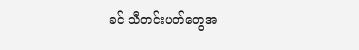ခင် သီတင်းပတ်တွေအ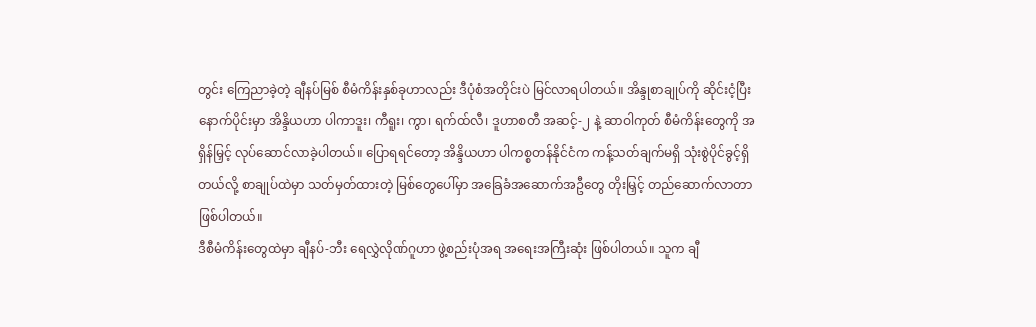တွင်း ကြေညာခဲ့တဲ့ ချီနပ်မြစ် စီမံကိန်းနှစ်ခုဟာလည်း ဒီပုံစံအတိုင်းပဲ မြင်လာရပါတယ်။ အိန္ဒုစာချုပ်ကို ဆိုင်းငံ့ပြီးနောက်ပိုင်းမှာ အိန္ဒိယဟာ ပါကာဒူး၊ ကီရူး၊ ကွာ၊ ရက်ထ်လီ၊ ဒူဟာစတီ အဆင့်-၂ နဲ့ ဆာဝါကုတ် စီမံကိန်းတွေကို အရှိန်မြှင့် လုပ်ဆောင်လာခဲ့ပါတယ်။ ပြောရရင်တော့ အိန္ဒိယဟာ ပါကစ္စတန်နိုင်ငံက ကန့်သတ်ချက်မရှိ သုံးစွဲပိုင်ခွင့်ရှိတယ်လို့ စာချုပ်ထဲမှာ သတ်မှတ်ထားတဲ့ မြစ်တွေပေါ်မှာ အခြေခံအဆောက်အဦတွေ တိုးမြှင့် တည်ဆောက်လာတာ ဖြစ်ပါတယ်။
ဒီစီမံကိန်းတွေထဲမှာ ချီနပ်-ဘီး ရေလွှဲလိုဏ်ဂူဟာ ဖွဲ့စည်းပုံအရ အရေးအကြီးဆုံး ဖြစ်ပါတယ်။ သူက ချီ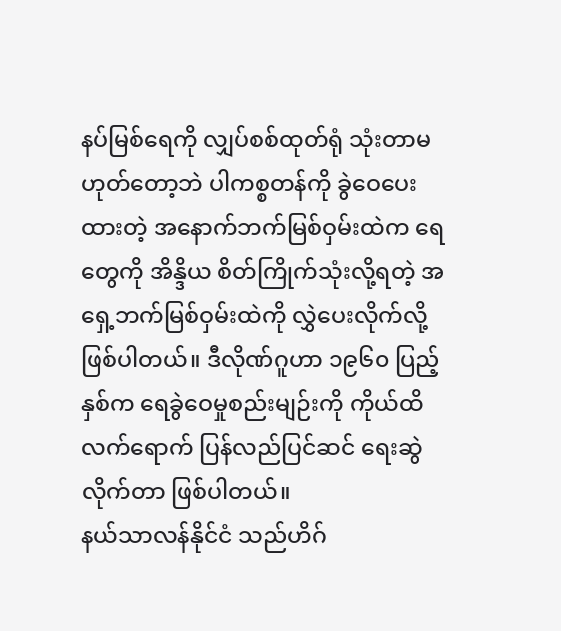နပ်မြစ်ရေကို လျှပ်စစ်ထုတ်ရုံ သုံးတာမဟုတ်တော့ဘဲ ပါကစ္စတန်ကို ခွဲဝေပေးထားတဲ့ အနောက်ဘက်မြစ်ဝှမ်းထဲက ရေတွေကို အိန္ဒိယ စိတ်ကြိုက်သုံးလို့ရတဲ့ အရှေ့ဘက်မြစ်ဝှမ်းထဲကို လွှဲပေးလိုက်လို့ ဖြစ်ပါတယ်။ ဒီလိုဏ်ဂူဟာ ၁၉၆၀ ပြည့်နှစ်က ရေခွဲဝေမှုစည်းမျဉ်းကို ကိုယ်ထိလက်ရောက် ပြန်လည်ပြင်ဆင် ရေးဆွဲလိုက်တာ ဖြစ်ပါတယ်။
နယ်သာလန်နိုင်ငံ သည်ဟိဂ်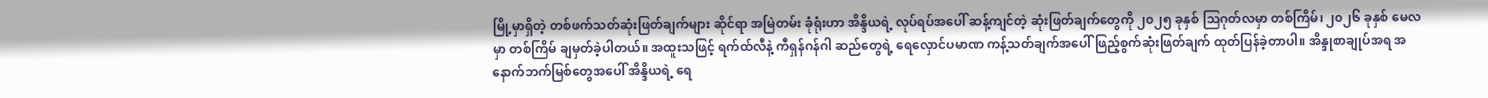မြို့မှာရှိတဲ့ တစ်ဖက်သတ်ဆုံးဖြတ်ချက်များ ဆိုင်ရာ အမြဲတမ်း ခုံရုံးဟာ အိန္ဒိယရဲ့ လုပ်ရပ်အပေါ် ဆန့်ကျင်တဲ့ ဆုံးဖြတ်ချက်တွေကို ၂၀၂၅ ခုနှစ် သြဂုတ်လမှာ တစ်ကြိမ်၊ ၂၀၂၆ ခုနှစ် မေလမှာ တစ်ကြိမ် ချမှတ်ခဲ့ပါတယ်။ အထူးသဖြင့် ရက်ထ်လီနဲ့ ကီရှန်ဂန်ဂါ ဆည်တွေရဲ့ ရေလှောင်ပမာဏ ကန့်သတ်ချက်အပေါ် ဖြည့်စွက်ဆုံးဖြတ်ချက် ထုတ်ပြန်ခဲ့တာပါ။ အိန္ဒုစာချုပ်အရ အနောက်ဘက်မြစ်တွေအပေါ် အိန္ဒိယရဲ့ ရေ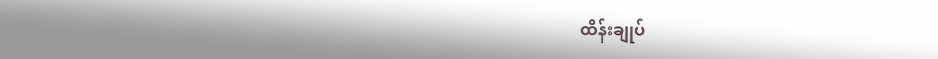ထိန်းချုပ်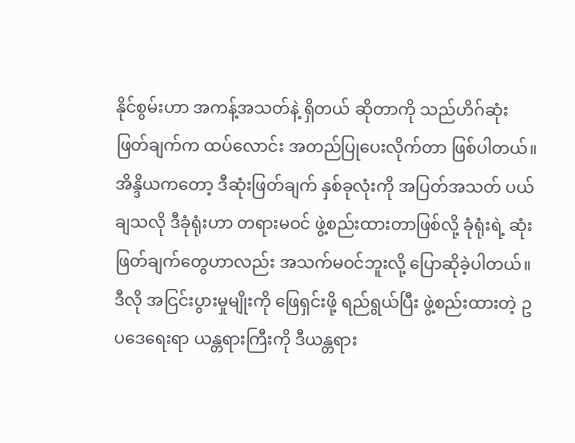နိုင်စွမ်းဟာ အကန့်အသတ်နဲ့ ရှိတယ် ဆိုတာကို သည်ဟိဂ်ဆုံးဖြတ်ချက်က ထပ်လောင်း အတည်ပြုပေးလိုက်တာ ဖြစ်ပါတယ်။
အိန္ဒိယကတော့ ဒီဆုံးဖြတ်ချက် နှစ်ခုလုံးကို အပြတ်အသတ် ပယ်ချသလို ဒီခုံရုံးဟာ တရားမဝင် ဖွဲ့စည်းထားတာဖြစ်လို့ ခုံရုံးရဲ့ ဆုံးဖြတ်ချက်တွေဟာလည်း အသက်မဝင်ဘူးလို့ ပြောဆိုခဲ့ပါတယ်။ ဒီလို အငြင်းပွားမှုမျိုးကို ဖြေရှင်းဖို့ ရည်ရွယ်ပြီး ဖွဲ့စည်းထားတဲ့ ဥပဒေရေးရာ ယန္တရားကြီးကို ဒီယန္တရား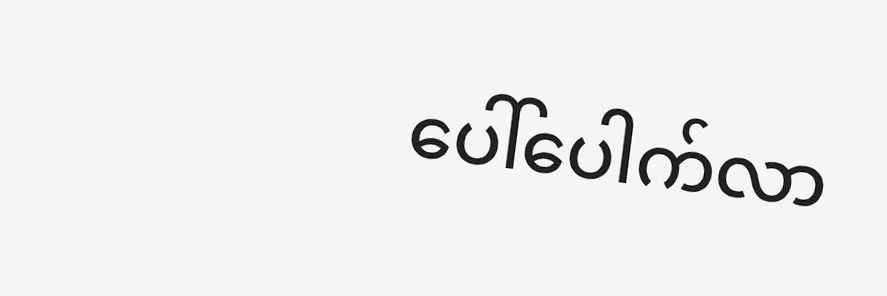ပေါ်ပေါက်လာ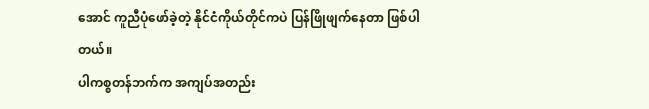အောင် ကူညီပုံဖော်ခဲ့တဲ့ နိုင်ငံကိုယ်တိုင်ကပဲ ပြန်ဖြိုဖျက်နေတာ ဖြစ်ပါတယ်။
ပါကစ္စတန်ဘက်က အကျပ်အတည်း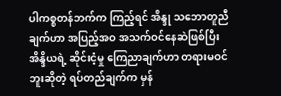ပါကစ္စတန်ဘက်က ကြည့်ရင် အိန္ဒု သဘောတူညီချက်ဟာ အပြည့်အဝ အသက်ဝင်နေဆဲဖြစ်ပြီး အိန္ဒိယရဲ့ ဆိုင်းငံ့မှု ကြေညာချက်ဟာ တရားမဝင်ဘူးဆိုတဲ့ ရပ်တည်ချက်က မှန်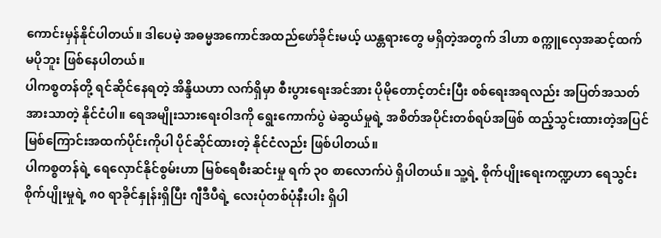ကောင်းမှန်နိုင်ပါတယ်။ ဒါပေမဲ့ အဓမ္မအကောင်အထည်ဖော်ခိုင်းမယ့် ယန္တရားတွေ မရှိတဲ့အတွက် ဒါဟာ စက္ကူလှေအဆင့်ထက် မပိုဘူး ဖြစ်နေပါတယ်။
ပါကစ္စတန်တို့ ရင်ဆိုင်နေရတဲ့ အိန္ဒိယဟာ လက်ရှိမှာ စီးပွားရေးအင်အား ပိုမိုတောင့်တင်းပြီး စစ်ရေးအရလည်း အပြတ်အသတ် အားသာတဲ့ နိုင်ငံပါ။ ရေအမျိုးသားရေးဝါဒကို ရွေးကောက်ပွဲ မဲဆွယ်မှုရဲ့ အစိတ်အပိုင်းတစ်ရပ်အဖြစ် ထည့်သွင်းထားတဲ့အပြင် မြစ်ကြောင်းအထက်ပိုင်းကိုပါ ပိုင်ဆိုင်ထားတဲ့ နိုင်ငံလည်း ဖြစ်ပါတယ်။
ပါကစ္စတန်ရဲ့ ရေလှောင်နိုင်စွမ်းဟာ မြစ်ရေစီးဆင်းမှု ရက် ၃၀ စာလောက်ပဲ ရှိပါတယ်။ သူ့ရဲ့ စိုက်ပျိုးရေးကဏ္ဍဟာ ရေသွင်းစိုက်ပျိုးမှုရဲ့ ၈၀ ရာခိုင်နှုန်းရှိပြီး ဂျီဒီပီရဲ့ လေးပုံတစ်ပုံနီးပါး ရှိပါ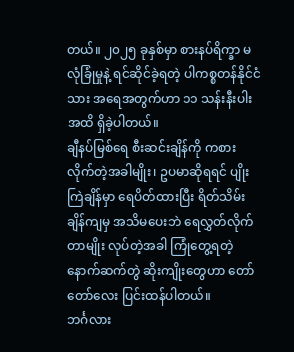တယ်။ ၂၀၂၅ ခုနှစ်မှာ စားနပ်ရိက္ခာ မလုံခြုံမှုနဲ့ ရင်ဆိုင်ခဲ့ရတဲ့ ပါကစ္စတန်နိုင်ငံသား အရေအတွက်ဟာ ၁၁ သန်းနီးပါးအထိ ရှိခဲ့ပါတယ်။
ချီနပ်မြစ်ရေ စီးဆင်းချိန်ကို ကစားလိုက်တဲ့အခါမျိုး၊ ဥပမာဆိုရရင် ပျိုးကြဲချိန်မှာ ရေပိတ်ထားပြီး ရိတ်သိမ်းချိန်ကျမှ အသိမပေးဘဲ ရေလွှတ်လိုက်တာမျိုး လုပ်တဲ့အခါ ကြုံတွေ့ရတဲ့ နောက်ဆက်တွဲ ဆိုးကျိုးတွေဟာ တော်တော်လေး ပြင်းထန်ပါတယ်။
ဘင်္ဂလား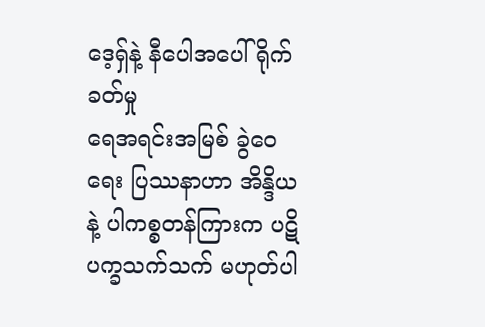ဒေ့ရှ်နဲ့ နီပေါအပေါ် ရိုက်ခတ်မှု
ရေအရင်းအမြစ် ခွဲဝေရေး ပြဿနာဟာ အိန္ဒိယနဲ့ ပါကစ္စတန်ကြားက ပဋိပက္ခသက်သက် မဟုတ်ပါ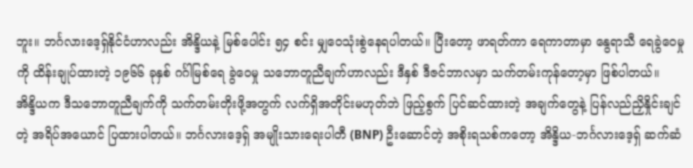ဘူး။ ဘင်္ဂလားဒေ့ရှ်နိုင်ငံဟာလည်း အိန္ဒိယနဲ့ မြစ်ပေါင်း ၅၄ စင်း မျှဝေသုံးစွဲနေရပါတယ်။ ပြီးတော့ ဖာရတ်ကာ ရေကာတာမှာ နွေရာသီ ရေခွဲဝေမှုကို ထိန်းချုပ်ထားတဲ့ ၁၉၆၆ ခုနှစ် ဂင်္ဂါမြစ်ရေ ခွဲဝေမှု သဘောတူညီချက်ဟာလည်း ဒီနှစ် ဒီဇင်ဘာလမှာ သက်တမ်းကုန်တော့မှာ ဖြစ်ပါတယ်။
အိန္ဒိယက ဒီသဘောတူညီချက်ကို သက်တမ်းတိုးဖို့အတွက် လက်ရှိအတိုင်းမဟုတ်ဘဲ ဖြည့်စွက် ပြင်ဆင်ထားတဲ့ အချက်တွေနဲ့ ပြန်လည်ညှိနှိုင်းချင်တဲ့ အရိပ်အယောင် ပြထားပါတယ်။ ဘင်္ဂလားဒေ့ရှ် အမျိုးသားရေးပါတီ (BNP) ဦးဆောင်တဲ့ အစိုးရသစ်ကတော့ အိန္ဒိယ-ဘင်္ဂလားဒေ့ရှ် ဆက်ဆံ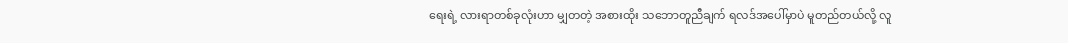ရေးရဲ့ လားရာတစ်ခုလုံးဟာ မျှတတဲ့ အစားထိုး သဘောတူညီချက် ရလဒ်အပေါ်မှာပဲ မူတည်တယ်လို့ လူ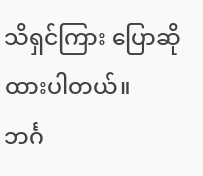သိရှင်ကြား ပြောဆိုထားပါတယ်။
ဘင်္ဂ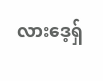လားဒေ့ရှ်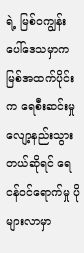ရဲ့ မြစ်ဝကျွန်းပေါ်ဒေသမှာက မြစ်အထက်ပိုင်းက ရေစီးဆင်းမှု လျော့နည်းသွားတယ်ဆိုရင် ရေငန်ဝင်ရောက်မှု ပိုများလာမှာ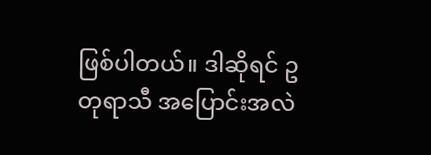ဖြစ်ပါတယ်။ ဒါဆိုရင် ဥတုရာသီ အပြောင်းအလဲ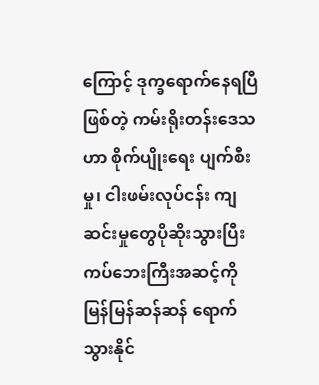ကြောင့် ဒုက္ခရောက်နေရပြီဖြစ်တဲ့ ကမ်းရိုးတန်းဒေသဟာ စိုက်ပျိုးရေး ပျက်စီးမှု၊ ငါးဖမ်းလုပ်ငန်း ကျဆင်းမှုတွေပိုဆိုးသွားပြီး ကပ်ဘေးကြီးအဆင့်ကို မြန်မြန်ဆန်ဆန် ရောက်သွားနိုင်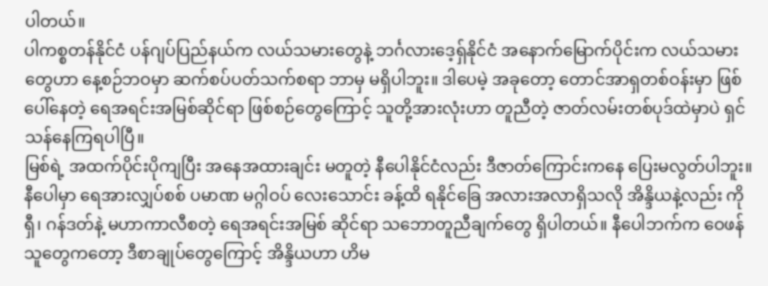ပါတယ်။
ပါကစ္စတန်နိုင်ငံ ပန်ဂျပ်ပြည်နယ်က လယ်သမားတွေနဲ့ ဘင်္ဂလားဒေ့ရှ်နိုင်ငံ အနောက်မြောက်ပိုင်းက လယ်သမားတွေဟာ နေ့စဉ်ဘဝမှာ ဆက်စပ်ပတ်သက်စရာ ဘာမှ မရှိပါဘူး။ ဒါပေမဲ့ အခုတော့ တောင်အာရှတစ်ဝန်းမှာ ဖြစ်ပေါ်နေတဲ့ ရေအရင်းအမြစ်ဆိုင်ရာ ဖြစ်စဉ်တွေကြောင့် သူတို့အားလုံးဟာ တူညီတဲ့ ဇာတ်လမ်းတစ်ပုဒ်ထဲမှာပဲ ရှင်သန်နေကြရပါပြီ။
မြစ်ရဲ့ အထက်ပိုင်းပိုကျပြီး အနေအထားချင်း မတူတဲ့ နီပေါနိုင်ငံလည်း ဒီဇာတ်ကြောင်းကနေ ပြေးမလွတ်ပါဘူး။ နီပေါမှာ ရေအားလျှပ်စစ် ပမာဏ မဂ္ဂါဝပ် လေးသောင်း ခန့်ထိ ရနိုင်ခြေ အလားအလာရှိသလို အိန္ဒိယနဲ့လည်း ကိုရှီ၊ ဂန်ဒတ်နဲ့ မဟာကာလီစတဲ့ ရေအရင်းအမြစ် ဆိုင်ရာ သဘောတူညီချက်တွေ ရှိပါတယ်။ နီပေါဘက်က ဝေဖန်သူတွေကတော့ ဒီစာချုပ်တွေကြောင့် အိန္ဒိယဟာ ဟိမ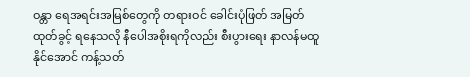ဝန္တာ ရေအရင်းအမြစ်တွေကို တရားဝင် ခေါင်းပုံဖြတ် အမြတ်ထုတ်ခွင့် ရနေသလို နီပေါအစိုးရကိုလည်း စီးပွားရေး နာလန်မထူနိုင်အောင် ကန့်သတ်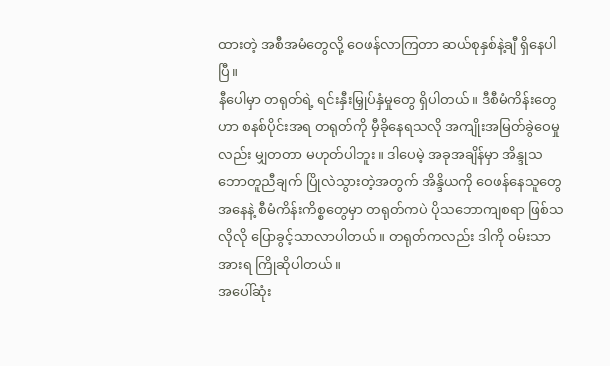ထားတဲ့ အစီအမံတွေလို့ ဝေဖန်လာကြတာ ဆယ်စုနှစ်နဲ့ချီ ရှိနေပါပြီ။
နီပေါမှာ တရုတ်ရဲ့ ရင်းနှီးမြှုပ်နှံမှုတွေ ရှိပါတယ်။ ဒီစီမံကိန်းတွေဟာ စနစ်ပိုင်းအရ တရုတ်ကို မှီခိုနေရသလို အကျိုးအမြတ်ခွဲဝေမှုလည်း မျှတတာ မဟုတ်ပါဘူး။ ဒါပေမဲ့ အခုအချိန်မှာ အိန္ဒုသဘောတူညီချက် ပြိုလဲသွားတဲ့အတွက် အိန္ဒိယကို ဝေဖန်နေသူတွေအနေနဲ့ စီမံကိန်းကိစ္စတွေမှာ တရုတ်ကပဲ ပိုသဘောကျစရာ ဖြစ်သလိုလို ပြောခွင့်သာလာပါတယ်။ တရုတ်ကလည်း ဒါကို ဝမ်းသာအားရ ကြိုဆိုပါတယ်။
အပေါ်ဆုံး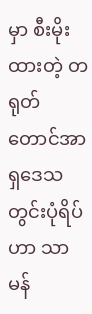မှာ စီးမိုးထားတဲ့ တရုတ်
တောင်အာရှဒေသတွင်းပုံရိပ်ဟာ သာမန်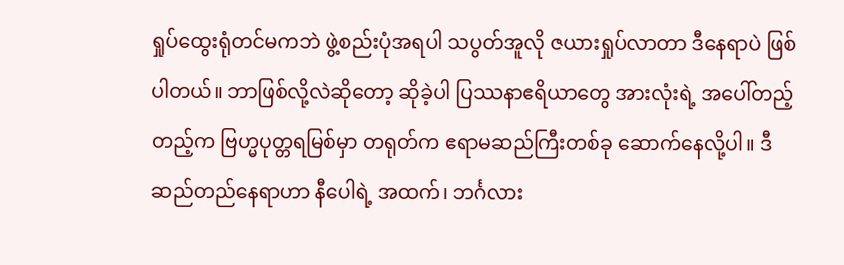ရှုပ်ထွေးရုံတင်မကဘဲ ဖွဲ့စည်းပုံအရပါ သပွတ်အူလို ဇယားရှုပ်လာတာ ဒီနေရာပဲ ဖြစ်ပါတယ်။ ဘာဖြစ်လို့လဲဆိုတော့ ဆိုခဲ့ပါ ပြဿနာဧရိယာတွေ အားလုံးရဲ့ အပေါ်တည့်တည့်က ဗြဟ္မပုတ္တရမြစ်မှာ တရုတ်က ဧရာမဆည်ကြီးတစ်ခု ဆောက်နေလို့ပါ။ ဒီဆည်တည်နေရာဟာ နီပေါရဲ့ အထက်၊ ဘင်္ဂလား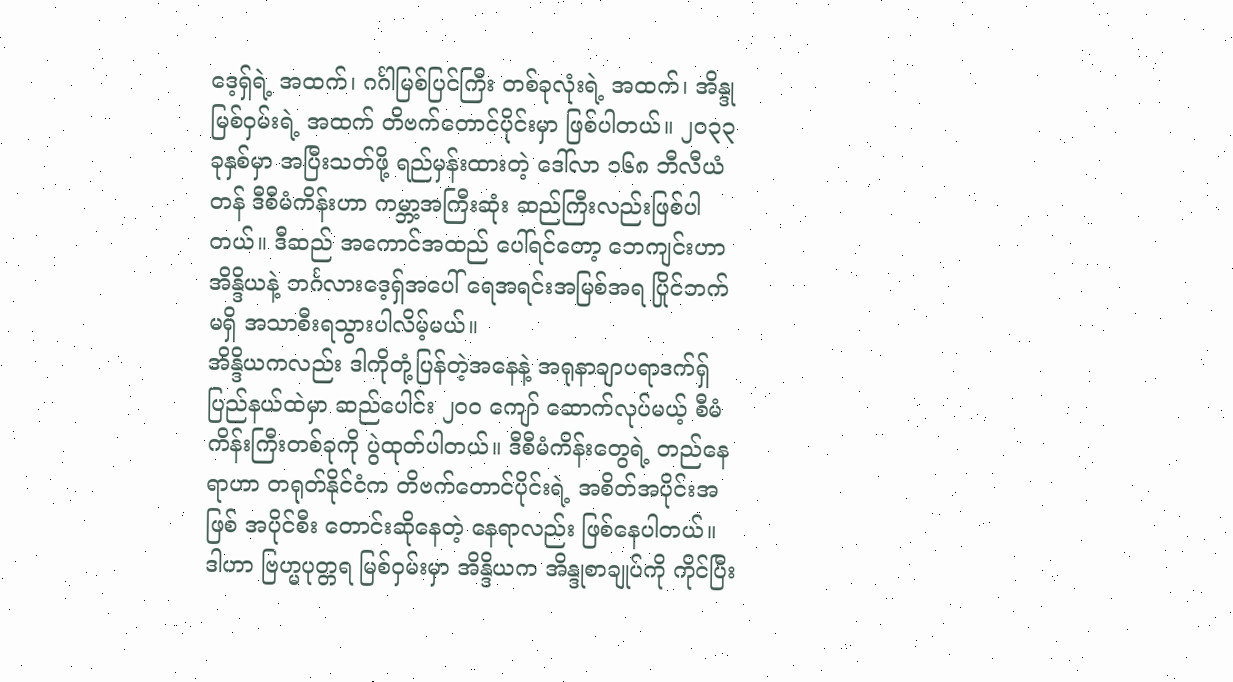ဒေ့ရှ်ရဲ့ အထက်၊ ဂင်္ဂါမြစ်ပြင်ကြီး တစ်ခုလုံးရဲ့ အထက်၊ အိန္ဒုမြစ်ဝှမ်းရဲ့ အထက် တိဗက်တောင်ပိုင်းမှာ ဖြစ်ပါတယ်။ ၂၀၃၃ ခုနှစ်မှာ အပြီးသတ်ဖို့ ရည်မှန်းထားတဲ့ ဒေါ်လာ ၁၆၈ ဘီလီယံတန် ဒီစီမံကိန်းဟာ ကမ္ဘာ့အကြီးဆုံး ဆည်ကြီးလည်းဖြစ်ပါတယ်။ ဒီဆည် အကောင်အထည် ပေါ်ရင်တော့ ဘေကျင်းဟာ အိန္ဒိယနဲ့ ဘင်္ဂလားဒေ့ရှ်အပေါ် ရေအရင်းအမြစ်အရ ပြိုင်ဘက်မရှိ အသာစီးရသွားပါလိမ့်မယ်။
အိန္ဒိယကလည်း ဒါကိုတုံ့ပြန်တဲ့အနေနဲ့ အရုနာချာပရာဒက်ရှ် ပြည်နယ်ထဲမှာ ဆည်ပေါင်း ၂၀၀ ကျော် ဆောက်လုပ်မယ့် စီမံကိန်းကြီးတစ်ခုကို ပွဲထုတ်ပါတယ်။ ဒီစီမံကိန်းတွေရဲ့ တည်နေရာဟာ တရုတ်နိုင်ငံက တိဗက်တောင်ပိုင်းရဲ့ အစိတ်အပိုင်းအဖြစ် အပိုင်စီး တောင်းဆိုနေတဲ့ နေရာလည်း ဖြစ်နေပါတယ်။ ဒါဟာ ဗြဟ္မပုတ္တရ မြစ်ဝှမ်းမှာ အိန္ဒိယက အိန္ဒုစာချုပ်ကို ကိုင်ပြီး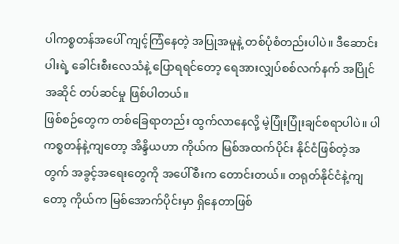ပါကစ္စတန်အပေါ် ကျင့်ကြံနေတဲ့ အပြုအမူနဲ့ တစ်ပုံစံတည်းပါပဲ။ ဒီဆောင်းပါးရဲ့ ခေါင်းစီးလေသံနဲ့ ပြောရရင်တော့ ရေအားလျှပ်စစ်လက်နက် အပြိုင်အဆိုင် တပ်ဆင်မှု ဖြစ်ပါတယ်။
ဖြစ်စဉ်တွေက တစ်ခြေရာတည်း ထွက်လာနေလို့ မဲ့ပြုံးပြုံးချင်စရာပါပဲ။ ပါကစ္စတန်နဲ့ကျတော့ အိန္ဒိယဟာ ကိုယ်က မြစ်အထက်ပိုင်း နိုင်ငံဖြစ်တဲ့အတွက် အခွင့်အရေးတွေကို အပေါ်စီးက တောင်းတယ်။ တရုတ်နိုင်ငံနဲ့ကျတော့ ကိုယ်က မြစ်အောက်ပိုင်းမှာ ရှိနေတာဖြစ်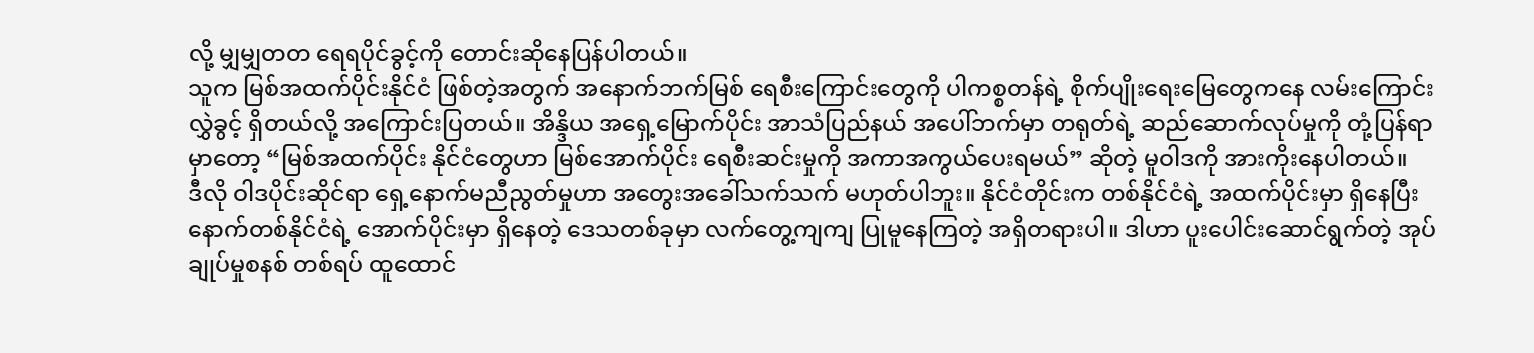လို့ မျှမျှတတ ရေရပိုင်ခွင့်ကို တောင်းဆိုနေပြန်ပါတယ်။
သူက မြစ်အထက်ပိုင်းနိုင်ငံ ဖြစ်တဲ့အတွက် အနောက်ဘက်မြစ် ရေစီးကြောင်းတွေကို ပါကစ္စတန်ရဲ့ စိုက်ပျိုးရေးမြေတွေကနေ လမ်းကြောင်းလွှဲခွင့် ရှိတယ်လို့ အကြောင်းပြတယ်။ အိန္ဒိယ အရှေ့မြောက်ပိုင်း အာသံပြည်နယ် အပေါ်ဘက်မှာ တရုတ်ရဲ့ ဆည်ဆောက်လုပ်မှုကို တုံ့ပြန်ရာမှာတော့ “မြစ်အထက်ပိုင်း နိုင်ငံတွေဟာ မြစ်အောက်ပိုင်း ရေစီးဆင်းမှုကို အကာအကွယ်ပေးရမယ်” ဆိုတဲ့ မူဝါဒကို အားကိုးနေပါတယ်။
ဒီလို ဝါဒပိုင်းဆိုင်ရာ ရှေ့နောက်မညီညွတ်မှုဟာ အတွေးအခေါ်သက်သက် မဟုတ်ပါဘူး။ နိုင်ငံတိုင်းက တစ်နိုင်ငံရဲ့ အထက်ပိုင်းမှာ ရှိနေပြီး နောက်တစ်နိုင်ငံရဲ့ အောက်ပိုင်းမှာ ရှိနေတဲ့ ဒေသတစ်ခုမှာ လက်တွေ့ကျကျ ပြုမူနေကြတဲ့ အရှိတရားပါ။ ဒါဟာ ပူးပေါင်းဆောင်ရွက်တဲ့ အုပ်ချုပ်မှုစနစ် တစ်ရပ် ထူထောင်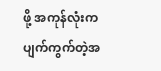ဖို့ အကုန်လုံးက ပျက်ကွက်တဲ့အ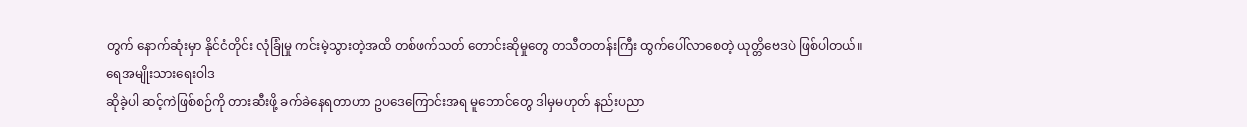တွက် နောက်ဆုံးမှာ နိုင်ငံတိုင်း လုံခြုံမှု ကင်းမဲ့သွားတဲ့အထိ တစ်ဖက်သတ် တောင်းဆိုမှုတွေ တသီတတန်းကြီး ထွက်ပေါ်လာစေတဲ့ ယုတ္တိဗေဒပဲ ဖြစ်ပါတယ်။
ရေအမျိုးသားရေးဝါဒ
ဆိုခဲ့ပါ ဆင့်ကဲဖြစ်စဉ်ကို တားဆီးဖို့ ခက်ခဲနေရတာဟာ ဥပဒေကြောင်းအရ မူဘောင်တွေ ဒါမှမဟုတ် နည်းပညာ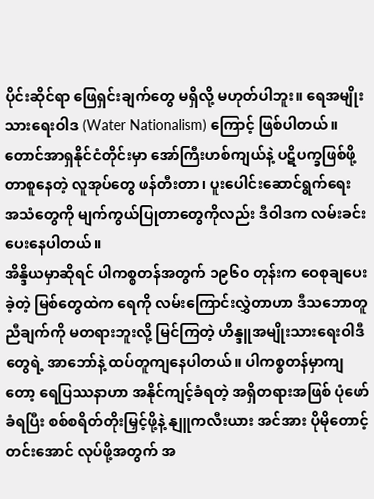ပိုင်းဆိုင်ရာ ဖြေရှင်းချက်တွေ မရှိလို့ မဟုတ်ပါဘူး။ ရေအမျိုးသားရေးဝါဒ (Water Nationalism) ကြောင့် ဖြစ်ပါတယ်။ တောင်အာရှနိုင်ငံတိုင်းမှာ အော်ကြီးဟစ်ကျယ်နဲ့ ပဋိပက္ခဖြစ်ဖို့ တာစူနေတဲ့ လူအုပ်တွေ ဖန်တီးတာ၊ ပူးပေါင်းဆောင်ရွက်ရေး အသံတွေကို မျက်ကွယ်ပြုတာတွေကိုလည်း ဒီဝါဒက လမ်းခင်းပေးနေပါတယ်။
အိန္ဒိယမှာဆိုရင် ပါကစ္စတန်အတွက် ၁၉၆၀ တုန်းက ဝေစုချပေးခဲ့တဲ့ မြစ်တွေထဲက ရေကို လမ်းကြောင်းလွှဲတာဟာ ဒီသဘောတူညီချက်ကို မတရားဘူးလို့ မြင်ကြတဲ့ ဟိန္ဒူအမျိုးသားရေးဝါဒီတွေရဲ့ အာဘော်နဲ့ ထပ်တူကျနေပါတယ်။ ပါကစ္စတန်မှာကျတော့ ရေပြဿနာဟာ အနိုင်ကျင့်ခံရတဲ့ အရှိတရားအဖြစ် ပုံဖော်ခံရပြီး စစ်စရိတ်တိုးမြှင့်ဖို့နဲ့ နျူကလီးယား အင်အား ပိုမိုတောင့်တင်းအောင် လုပ်ဖို့အတွက် အ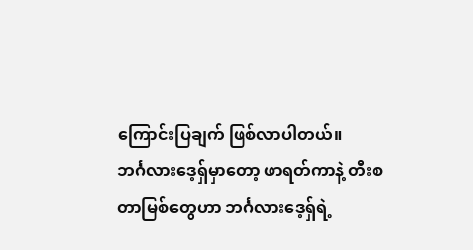ကြောင်းပြချက် ဖြစ်လာပါတယ်။
ဘင်္ဂလားဒေ့ရှ်မှာတော့ ဖာရတ်ကာနဲ့ တီးစတာမြစ်တွေဟာ ဘင်္ဂလားဒေ့ရှ်ရဲ့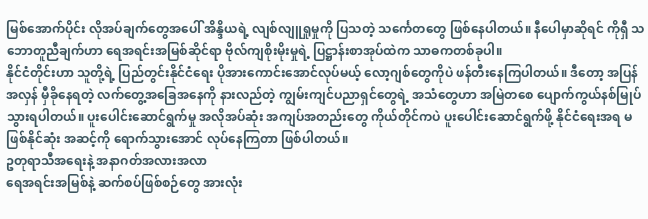မြစ်အောက်ပိုင်း လိုအပ်ချက်တွေအပေါ် အိန္ဒိယရဲ့ လျစ်လျူရှုမှုကို ပြသတဲ့ သင်္ကေတတွေ ဖြစ်နေပါတယ်။ နီပေါမှာဆိုရင် ကိုရှီ သဘောတူညီချက်ဟာ ရေအရင်းအမြစ်ဆိုင်ရာ ဗိုလ်ကျစိုးမိုးမှုရဲ့ ပြဋ္ဌာန်းစာအုပ်ထဲက သာဓကတစ်ခုပါ။
နိုင်ငံတိုင်းဟာ သူတို့ရဲ့ ပြည်တွင်းနိုင်ငံရေး ပိုအားကောင်းအောင်လုပ်မယ့် လော့ဂျစ်တွေကိုပဲ ဖန်တီးနေကြပါတယ်။ ဒီတော့ အပြန်အလှန် မှီခိုနေရတဲ့ လက်တွေ့အခြေအနေကို နားလည်တဲ့ ကျွမ်းကျင်ပညာရှင်တွေရဲ့ အသံတွေဟာ အမြဲတစေ ပျောက်ကွယ်နစ်မြုပ်သွားရပါတယ်။ ပူးပေါင်းဆောင်ရွက်မှု အလိုအပ်ဆုံး အကျပ်အတည်းတွေ ကိုယ်တိုင်ကပဲ ပူးပေါင်းဆောင်ရွက်ဖို့ နိုင်ငံရေးအရ မဖြစ်နိုင်ဆုံး အဆင့်ကို ရောက်သွားအောင် လုပ်နေကြတာ ဖြစ်ပါတယ်။
ဥတုရာသီအရေးနဲ့ အနာဂတ်အလားအလာ
ရေအရင်းအမြစ်နဲ့ ဆက်စပ်ဖြစ်စဉ်တွေ အားလုံး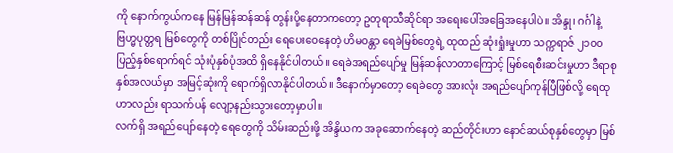ကို နောက်ကွယ်ကနေ မြန်မြန်ဆန်ဆန် တွန်းပို့နေတာကတော့ ဥတုရာသီဆိုင်ရာ အရေးပေါ်အခြေအနေပါပဲ။ အိန္ဒု၊ ဂင်္ဂါနဲ့ ဗြဟ္မပုတ္တရ မြစ်တွေကို တစ်ပြိုင်တည်း ရေပေးဝေနေတဲ့ ဟိမဝန္တာ ရေခဲမြစ်တွေရဲ့ ထုထည် ဆုံးရှုံးမှုဟာ သက္ကရာဇ် ၂၁၀၀ ပြည့်နှစ်ရောက်ရင် သုံးပုံနှစ်ပုံအထိ ရှိနေနိုင်ပါတယ်။ ရေခဲအရည်ပျော်မှု မြန်ဆန်လာတာကြောင့် မြစ်ရေစီးဆင်းမှုဟာ ဒီရာစုနှစ်အလယ်မှာ အမြင့်ဆုံးကို ရောက်ရှိလာနိုင်ပါတယ်။ ဒီနောက်မှာတော့ ရေခဲတွေ အားလုံး အရည်ပျော်ကုန်ပြီဖြစ်လို့ ရေထုဟာလည်း ရာသက်ပန် လျော့နည်းသွားတော့မှာပါ။
လက်ရှိ အရည်ပျော်နေတဲ့ ရေတွေကို သိမ်းဆည်းဖို့ အိန္ဒိယက အခုဆောက်နေတဲ့ ဆည်တိုင်းဟာ နောင်ဆယ်စုနှစ်တွေမှာ မြစ်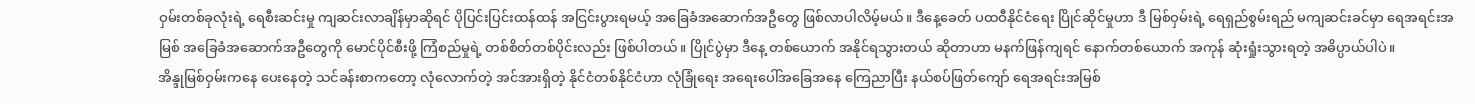ဝှမ်းတစ်ခုလုံးရဲ့ ရေစီးဆင်းမှု ကျဆင်းလာချိန်မှာဆိုရင် ပိုပြင်းပြင်းထန်ထန် အငြင်းပွားရမယ့် အခြေခံအဆောက်အဦတွေ ဖြစ်လာပါလိမ့်မယ်။ ဒီနေ့ခေတ် ပထဝီနိုင်ငံရေး ပြိုင်ဆိုင်မှုဟာ ဒီ မြစ်ဝှမ်းရဲ့ ရေရှည်စွမ်းရည် မကျဆင်းခင်မှာ ရေအရင်းအမြစ် အခြေခံအဆောက်အဦတွေကို မောင်ပိုင်စီးဖို့ ကြံစည်မှုရဲ့ တစ်စိတ်တစ်ပိုင်းလည်း ဖြစ်ပါတယ်။ ပြိုင်ပွဲမှာ ဒီနေ့ တစ်ယောက် အနိုင်ရသွားတယ် ဆိုတာဟာ မနက်ဖြန်ကျရင် နောက်တစ်ယောက် အကုန် ဆုံးရှုံးသွားရတဲ့ အဓိပ္ပာယ်ပါပဲ။
အိန္ဒုမြစ်ဝှမ်းကနေ ပေးနေတဲ့ သင်ခန်းစာကတော့ လုံလောက်တဲ့ အင်အားရှိတဲ့ နိုင်ငံတစ်နိုင်ငံဟာ လုံခြုံရေး အရေးပေါ်အခြေအနေ ကြေညာပြီး နယ်စပ်ဖြတ်ကျော် ရေအရင်းအမြစ်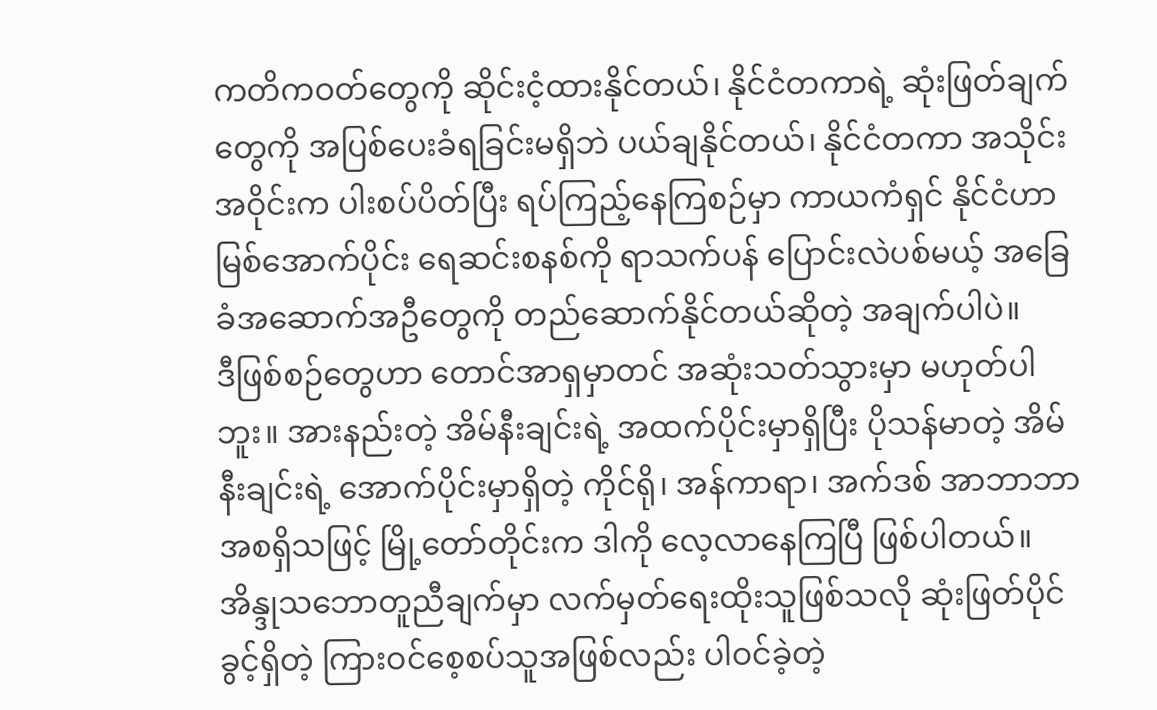ကတိကဝတ်တွေကို ဆိုင်းငံ့ထားနိုင်တယ်၊ နိုင်ငံတကာရဲ့ ဆုံးဖြတ်ချက်တွေကို အပြစ်ပေးခံရခြင်းမရှိဘဲ ပယ်ချနိုင်တယ်၊ နိုင်ငံတကာ အသိုင်းအဝိုင်းက ပါးစပ်ပိတ်ပြီး ရပ်ကြည့်နေကြစဉ်မှာ ကာယကံရှင် နိုင်ငံဟာ မြစ်အောက်ပိုင်း ရေဆင်းစနစ်ကို ရာသက်ပန် ပြောင်းလဲပစ်မယ့် အခြေခံအဆောက်အဦတွေကို တည်ဆောက်နိုင်တယ်ဆိုတဲ့ အချက်ပါပဲ။
ဒီဖြစ်စဉ်တွေဟာ တောင်အာရှမှာတင် အဆုံးသတ်သွားမှာ မဟုတ်ပါဘူး။ အားနည်းတဲ့ အိမ်နီးချင်းရဲ့ အထက်ပိုင်းမှာရှိပြီး ပိုသန်မာတဲ့ အိမ်နီးချင်းရဲ့ အောက်ပိုင်းမှာရှိတဲ့ ကိုင်ရို၊ အန်ကာရာ၊ အက်ဒစ် အာဘာဘာ အစရှိသဖြင့် မြို့တော်တိုင်းက ဒါကို လေ့လာနေကြပြီ ဖြစ်ပါတယ်။
အိန္ဒုသဘောတူညီချက်မှာ လက်မှတ်ရေးထိုးသူဖြစ်သလို ဆုံးဖြတ်ပိုင်ခွင့်ရှိတဲ့ ကြားဝင်စေ့စပ်သူအဖြစ်လည်း ပါဝင်ခဲ့တဲ့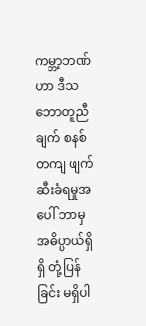ကမ္ဘာ့ဘဏ်ဟာ ဒီသဘောတူညီချက် စနစ်တကျ ဖျက်ဆီးခံရမှုအပေါ် ဘာမှ အဓိပ္ပာယ်ရှိရှိ တုံ့ပြန်ခြင်း မရှိပါ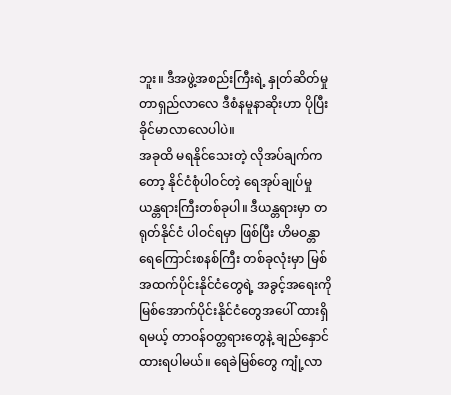ဘူး။ ဒီအဖွဲ့အစည်းကြီးရဲ့ နှုတ်ဆိတ်မှု တာရှည်လာလေ ဒီစံနမူနာဆိုးဟာ ပိုပြီး ခိုင်မာလာလေပါပဲ။
အခုထိ မရနိုင်သေးတဲ့ လိုအပ်ချက်ကတော့ နိုင်ငံစုံပါဝင်တဲ့ ရေအုပ်ချုပ်မှု ယန္တရားကြီးတစ်ခုပါ။ ဒီယန္တရားမှာ တရုတ်နိုင်ငံ ပါဝင်ရမှာ ဖြစ်ပြီး ဟိမဝန္တာ ရေကြောင်းစနစ်ကြီး တစ်ခုလုံးမှာ မြစ်အထက်ပိုင်းနိုင်ငံတွေရဲ့ အခွင့်အရေးကို မြစ်အောက်ပိုင်းနိုင်ငံတွေအပေါ် ထားရှိရမယ့် တာဝန်ဝတ္တရားတွေနဲ့ ချည်နှောင်ထားရပါမယ်။ ရေခဲမြစ်တွေ ကျုံ့လာ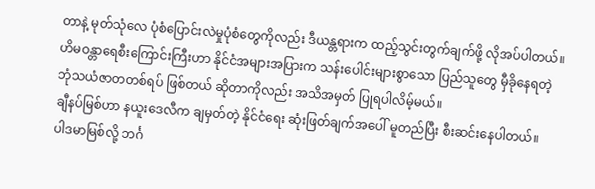တာနဲ့ မုတ်သုံလေ ပုံစံပြောင်းလဲမှုပုံစံတွေကိုလည်း ဒီယန္တရားက ထည့်သွင်းတွက်ချက်ဖို့ လိုအပ်ပါတယ်။ ဟိမဝန္တာရေစီးကြောင်းကြီးဟာ နိုင်ငံအများအပြားက သန်းပေါင်းများစွာသော ပြည်သူတွေ မှီခိုနေရတဲ့ ဘုံသယံဇာတတစ်ရပ် ဖြစ်တယ် ဆိုတာကိုလည်း အသိအမှတ် ပြုရပါလိမ့်မယ်။
ချီနပ်မြစ်ဟာ နယူးဒေလီက ချမှတ်တဲ့ နိုင်ငံရေး ဆုံးဖြတ်ချက်အပေါ် မူတည်ပြီး စီးဆင်းနေပါတယ်။
ပါဒမာမြစ်လို့ ဘင်္ဂ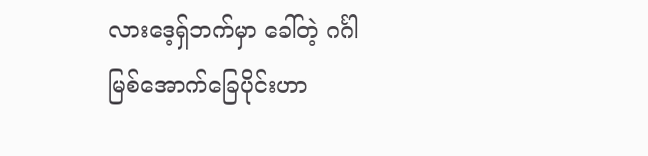လားဒေ့ရှ်ဘက်မှာ ခေါ်တဲ့ ဂင်္ဂါမြစ်အောက်ခြေပိုင်းဟာ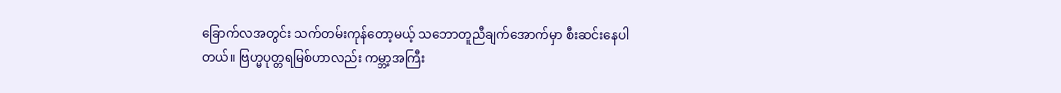ခြောက်လအတွင်း သက်တမ်းကုန်တော့မယ့် သဘောတူညီချက်အောက်မှာ စီးဆင်းနေပါတယ်။ ဗြဟ္မပုတ္တရမြစ်ဟာလည်း ကမ္ဘာ့အကြီး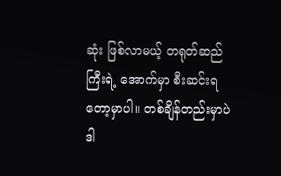ဆုံး ဖြစ်လာမယ့် တရုတ်ဆည်ကြီးရဲ့ အောက်မှာ စီးဆင်းရတော့မှာပါ။ တစ်ချိန်တည်းမှာပဲ ဒါ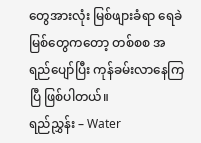တွေအားလုံး မြစ်ဖျားခံရာ ရေခဲမြစ်တွေကတော့ တစ်စစ အရည်ပျော်ပြီး ကုန်ခမ်းလာနေကြပြီ ဖြစ်ပါတယ်။
ရည်ညွှန်း – Water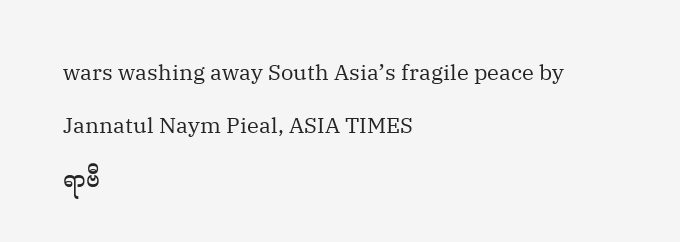wars washing away South Asia’s fragile peace by Jannatul Naym Pieal, ASIA TIMES
ရာဗီ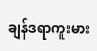ချန်ဒရာကူးမား